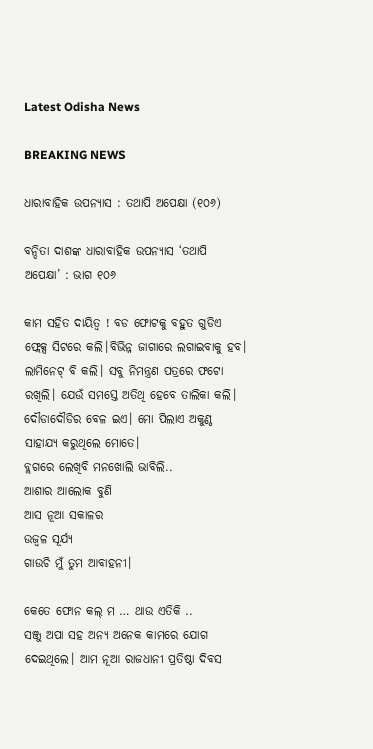Latest Odisha News

BREAKING NEWS

ଧାରାବାହିକ ଉପନ୍ୟାସ : ତଥାପି ଅପେକ୍ଷା (୧୦୬)

ବନ୍ଦିତା ଦାଶଙ୍କ ଧାରାବାହିକ ଉପନ୍ୟାସ ‘ତଥାପି ଅପେକ୍ଷା’ : ଭାଗ ୧୦୬

କାମ ସହିତ ଦାୟିତ୍ୱ ! ବଡ ଫୋଟକୁ ବହୁତ ଗୁଡିଏ ଫ୍ଲେକ୍ସ ସିଟରେ କଲି।ବିଭିନ୍ନ ଜାଗାରେ ଲଗାଇବାକୁ ହବ। ଲାମିନେଟ୍ ବି କଲି। ସବୁ ନିମନ୍ତ୍ରଣ ପତ୍ରରେ ଫଟୋ ରଖିଲି। ଯେଉଁ ସମସ୍ତେ ଅତିଥି ହେବେ ତାଲିକା କଲି। ଦୌଡାଦୌଡିର ବେଳ ଇଏ। ମୋ ପିଲାଏ ଅକୁଣ୍ଠ ସାହାଯ୍ୟ କରୁଥିଲେ ମୋତେ।
ବ୍ଲଗରେ ଲେଖିବି ମନଖୋଲି ଭାବିଲି..
ଆଶାର ଆଲୋକ ବୁଣି
ଆସ ନୂଆ ସକାଳର
ଉଜ୍ବଳ ସୂର୍ଯ୍ୟ
ଗାଉଚି ମୁଁ ତୁମ ଆବାହନୀ।

କେତେ ଫୋନ କଲ୍ ମ … ଥାଉ ଏତିକି ..
ସଞ୍ଜୁ ଅପା ସହ ଅନ୍ୟ ଅନେକ କାମରେ ଯୋଗ ଦେଇଥିଲେ। ଆମ ନୂଆ ରାଜଧାନୀ ପ୍ରତିଷ୍ଠା ଦିବସ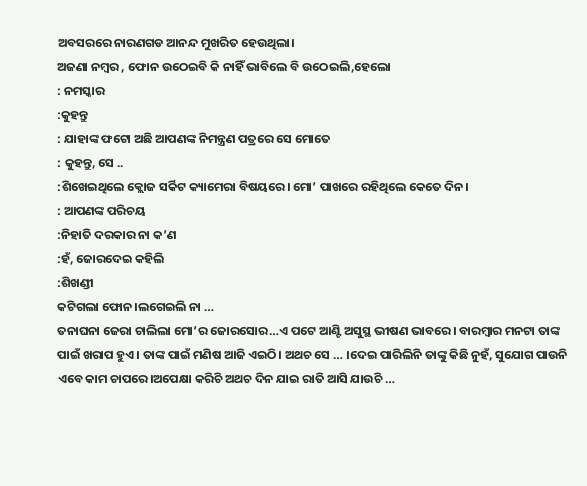ଅବସରରେ ନାରଣଗଡ ଆନନ୍ଦ ମୁଖରିତ ହେଉଥିଲା।
ଅଜଣା ନମ୍ବର , ଫୋନ ଉଠେଇବି କି ନାହିଁ ଭାବିଲେ ବି ଉଠେଇଲି,ହେଲୋ
: ନମସ୍କାର
:କୁହନ୍ତୁ
: ଯାହାଙ୍କ ଫଟୋ ଅଛି ଆପଣଙ୍କ ନିମନ୍ତ୍ରଣ ପତ୍ରରେ ସେ ମୋତେ
: କୁହନ୍ତୁ, ସେ ..
:ଶିଖେଇଥିଲେ କ୍ଲୋଜ ସର୍କିଟ କ୍ୟାମେରା ବିଷୟରେ। ମୋ’ ପାଖରେ ରହିଥିଲେ କେତେ ଦିନ।
: ଆପଣଙ୍କ ପରିଚୟ
:ନିହାତି ଦରକାର ନା କ’ଣ
:ହଁ, ଜୋରଦେଇ କହିଲି
:ଶିଖଣ୍ଡୀ
କଟିଗଲା ଫୋନ।ଲଗେଇଲି ନା …
ତନାଘନା ଜେରା ଚାଲିଲା ମୋ’ର ଜୋରସୋର…ଏ ପଟେ ଆଣ୍ଟି ଅସୁସ୍ଥ ଭୀଷଣ ଭାବରେ। ବାରମ୍ବାର ମନଟା ତାଙ୍କ ପାଇଁ ଖରାପ ହୁଏ। ତାଙ୍କ ପାଇଁ ମଣିଷ ଆଜି ଏଇଠି। ଅଥଚ ସେ … ।ଦେଇ ପାରିଲିନି ତାଙ୍କୁ କିଛି ନୁହଁ, ସୁଯୋଗ ପାଉନି ଏବେ କାମ ଚାପରେ।ଅପେକ୍ଷା କରିଚି ଅଥଚ ଦିନ ଯାଇ ରାତି ଆସି ଯାଉଚି …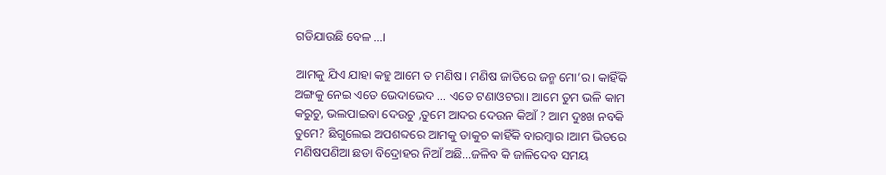ଗଡିଯାଉଛି ବେଳ …।

ଆମକୁ ଯିଏ ଯାହା କହୁ ଆମେ ତ ମଣିଷ। ମଣିଷ ଜାତିରେ ଜନ୍ମ ମୋ’ର। କାହିଁକି ଅଙ୍ଗକୁ ନେଇ ଏତେ ଭେଦାଭେଦ … ଏତେ ଟଣାଓଟରା। ଆମେ ତୁମ ଭଳି କାମ କରୁଚୁ, ଭଲପାଇବା ଦେଉଚୁ ,ତୁମେ ଆଦର ଦେଉନ କିଆଁ ? ଆମ ଦୁଃଖ ନବକି ତୁମେ? ଛିଗୁଲେଇ ଅପଶବ୍ଦରେ ଆମକୁ ଡାକୁଚ କାହିଁକି ବାରମ୍ବାର ।ଆମ ଭିତରେ ମଣିଷପଣିଆ ଛଡା ବିଦ୍ରୋହର ନିଆଁ ଅଛି…ଜଳିବ କି ଜାଳିଦେବ ସମୟ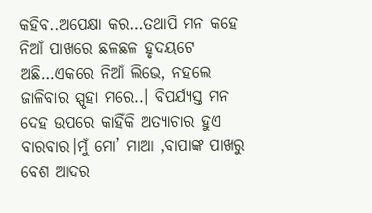କହିବ..ଅପେକ୍ଷା କର…ତଥାପି ମନ କହେ ନିଆଁ ପାଖରେ ଛଳଛଳ ହୃଦୟଟେ ଅଛି…ଏକରେ ନିଆଁ ଲିଭେ, ନହଲେ ଜାଳିବାର ସ୍ପୃହା ମରେ..। ବିପର୍ଯ୍ୟସ୍ତ ମନ ଦେହ ଉପରେ କାହିଁକି ଅତ୍ୟାଚାର ହୁଏ ବାରବାର।ମୁଁ ମୋ’ ମାଆ ,ବାପାଙ୍କ ପାଖରୁ ବେଶ ଆଦର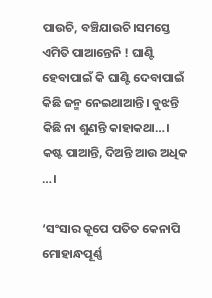ପାଉଚି, ବଞ୍ଚିଯାଉଚି।ସମସ୍ତେ ଏମିତି ପାଆନ୍ତେନି ! ଘାଣ୍ଟି ହେବାପାଇଁ କି ଘାଣ୍ଟି ଦେବାପାଇଁ କିଛି ଜନ୍ମ ନେଇଥାଆନ୍ତି। ବୁଝନ୍ତି କିଛି ନା ଶୁଣନ୍ତି କାହାକଥା…। କଷ୍ଟ ପାଆନ୍ତି, ଦିଅନ୍ତି ଆଉ ଅଧିକ …।

‘ସଂସାର କୂପେ ପତିତ କେନାପି
ମୋହାନ୍ଧପୂର୍ଣ୍ଣ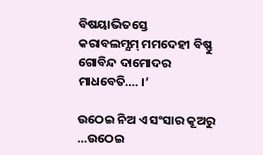ବିଷୟାଭିତସ୍ତେ
କରାବଲମ୍ଯମ୍ ମମଦେହୀ ବିଷ୍ଣୁ
ଗୋବିନ୍ଦ ଦାମୋଦର
ମାଧବେତି…. ।’

ଉଠେଇ ନିଅ ଏ ସଂସାର କୂଅରୁ …ଉଠେଇ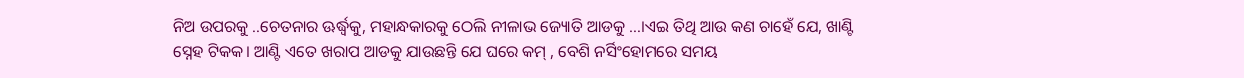ନିଅ ଉପରକୁ ..ଚେତନାର ଊର୍ଦ୍ଧ୍ବକୁ, ମହାନ୍ଧକାରକୁ ଠେଲି ନୀଳାଭ ଜ୍ୟୋତି ଆଡକୁ …।ଏଇ ତିଥି ଆଉ କଣ ଚାହେଁ ଯେ, ଖାଣ୍ଟି ସ୍ନେହ ଟିକକ। ଆଣ୍ଟି ଏତେ ଖରାପ ଆଡକୁ ଯାଉଛନ୍ତି ଯେ ଘରେ କମ୍ , ବେଶି ନର୍ସିଂହୋମରେ ସମୟ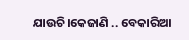ଯାଉଚି।କେଜାଣି .. ବେକାରିଆ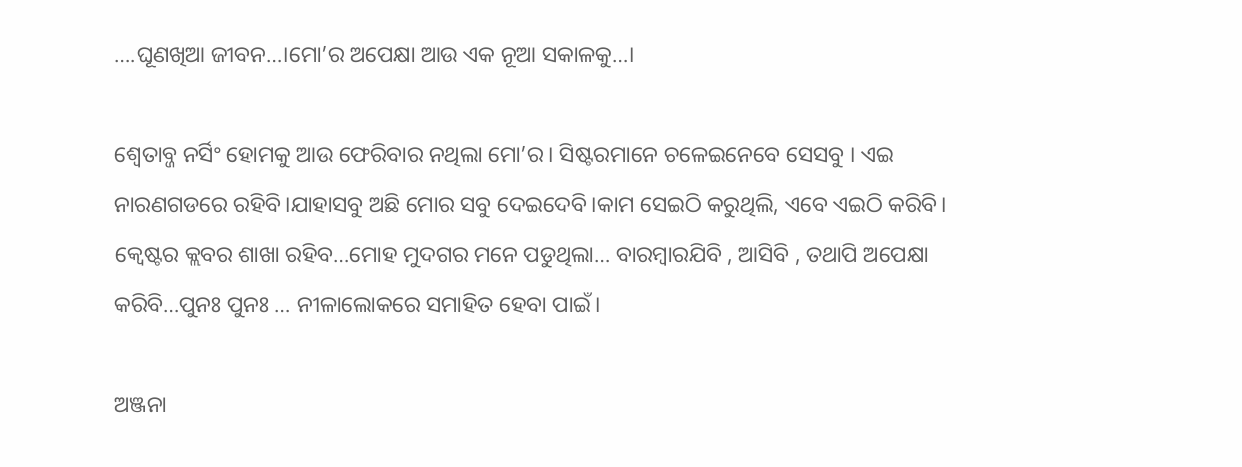….ଘୂଣଖିଆ ଜୀବନ…।ମୋ’ର ଅପେକ୍ଷା ଆଉ ଏକ ନୂଆ ସକାଳକୁ…।

ଶ୍ବେତାବ୍ଜ ନର୍ସିଂ ହୋମକୁ ଆଉ ଫେରିବାର ନଥିଲା ମୋ’ର। ସିଷ୍ଟରମାନେ ଚଳେଇନେବେ ସେସବୁ । ଏଇ ନାରଣଗଡରେ ରହିବି।ଯାହାସବୁ ଅଛି ମୋର ସବୁ ଦେଇଦେବି।କାମ ସେଇଠି କରୁଥିଲି, ଏବେ ଏଇଠି କରିବି। କ୍ବେଷ୍ଟର କ୍ଲବର ଶାଖା ରହିବ…ମୋହ ମୁଦଗର ମନେ ପଡୁଥିଲା… ବାରମ୍ବାରଯିବି , ଆସିବି , ତଥାପି ଅପେକ୍ଷା କରିବି…ପୁନଃ ପୁନଃ … ନୀଳାଲୋକରେ ସମାହିତ ହେବା ପାଇଁ।

ଅଞ୍ଜନା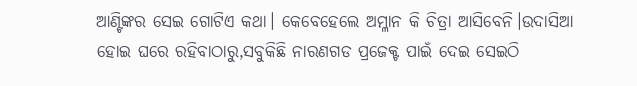ଆଣ୍ଟିଙ୍କର ସେଇ ଗୋଟିଏ କଥା। କେବେହେଲେ ଅମ୍ଳାନ କି ଚିତ୍ରା ଆସିବେନି।ଉଦାସିଆ ହୋଇ ଘରେ ରହିବାଠାରୁ,ସବୁକିଛି ନାରଣଗଡ ପ୍ରଜେକ୍ଟ ପାଇଁ ଦେଇ ସେଇଠି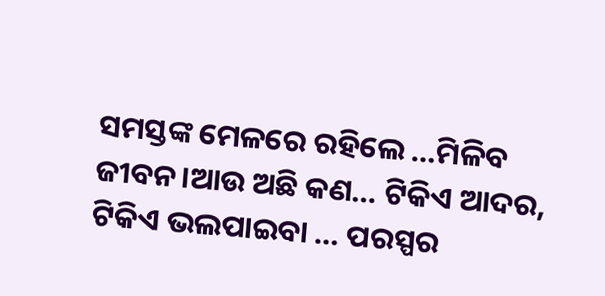ସମସ୍ତଙ୍କ ମେଳରେ ରହିଲେ …ମିଳିବ ଜୀବନ।ଆଉ ଅଛି କଣ… ଟିକିଏ ଆଦର, ଟିକିଏ ଭଲପାଇବା … ପରସ୍ପର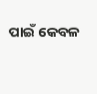ପାଇଁ କେବଳ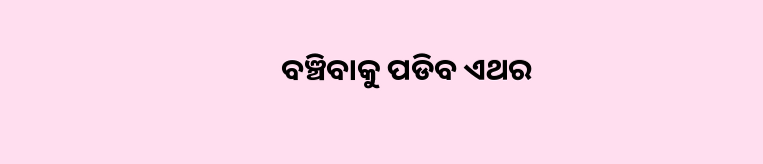ବଞ୍ଚିବାକୁ ପଡିବ ଏଥର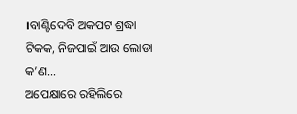।ବାଣ୍ଟିଦେବି ଅକପଟ ଶ୍ରଦ୍ଧା ଟିକକ, ନିଜପାଇଁ ଆଉ ଲୋଡା କ’ଣ…
ଅପେକ୍ଷାରେ ରହିଲିରେ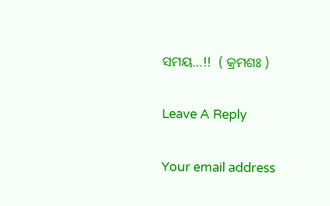ସମୟ…!!  ( କ୍ରମଶଃ )

Leave A Reply

Your email address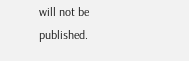will not be published.